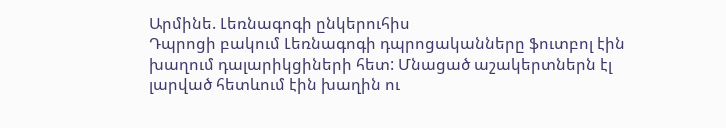Արմինե. Լեռնագոգի ընկերուհիս
Դպրոցի բակում Լեռնագոգի դպրոցականները ֆուտբոլ էին խաղում դալարիկցիների հետ: Մնացած աշակերտներն էլ լարված հետևում էին խաղին ու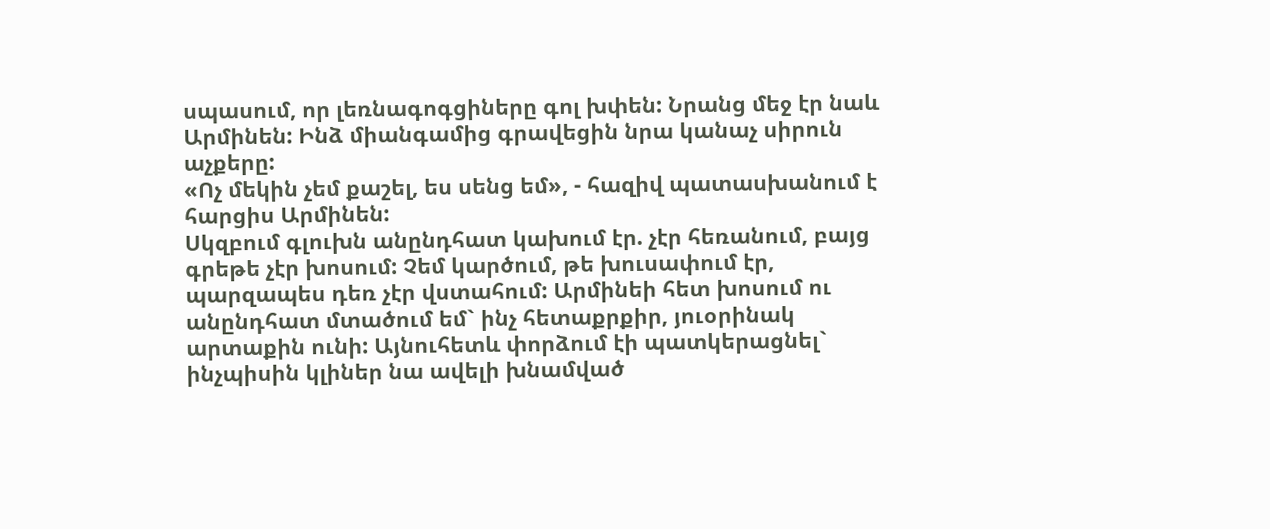սպասում, որ լեռնագոգցիները գոլ խփեն: Նրանց մեջ էր նաև Արմինեն: Ինձ միանգամից գրավեցին նրա կանաչ սիրուն աչքերը:
«Ոչ մեկին չեմ քաշել, ես սենց եմ», - հազիվ պատասխանում է հարցիս Արմինեն:
Սկզբում գլուխն անընդհատ կախում էր. չէր հեռանում, բայց գրեթե չէր խոսում: Չեմ կարծում, թե խուսափում էր, պարզապես դեռ չէր վստահում: Արմինեի հետ խոսում ու անընդհատ մտածում եմ` ինչ հետաքրքիր, յուօրինակ արտաքին ունի: Այնուհետև փորձում էի պատկերացնել` ինչպիսին կլիներ նա ավելի խնամված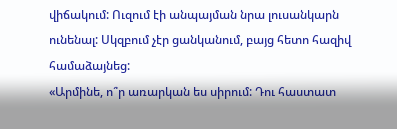վիճակում: Ուզում էի անպայման նրա լուսանկարն ունենալ: Սկզբում չէր ցանկանում, բայց հետո հազիվ համաձայնեց:
«Արմինե, ո՞ր առարկան ես սիրում: Դու հաստատ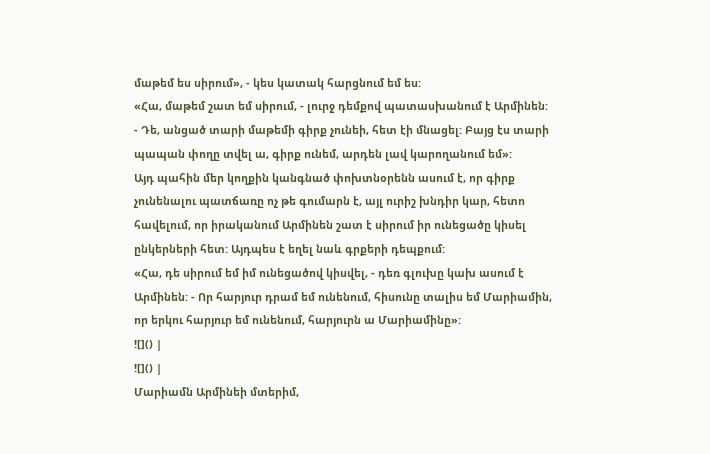մաթեմ ես սիրում», - կես կատակ հարցնում եմ ես:
«Հա, մաթեմ շատ եմ սիրում, - լուրջ դեմքով պատասխանում է Արմինեն: - Դե, անցած տարի մաթեմի գիրք չունեի, հետ էի մնացել: Բայց էս տարի պապան փողը տվել ա, գիրք ունեմ, արդեն լավ կարողանում եմ»:
Այդ պահին մեր կողքին կանգնած փոխտնօրենն ասում է, որ գիրք չունենալու պատճառը ոչ թե գումարն է, այլ ուրիշ խնդիր կար, հետո հավելում, որ իրականում Արմինեն շատ է սիրում իր ունեցածը կիսել ընկերների հետ: Այդպես է եղել նաև գրքերի դեպքում:
«Հա, դե սիրում եմ իմ ունեցածով կիսվել, - դեռ գլուխը կախ ասում է Արմինեն: - Որ հարյուր դրամ եմ ունենում, հիսունը տալիս եմ Մարիամին, որ երկու հարյուր եմ ունենում, հարյուրն ա Մարիամինը»:
![]() |
![]() |
Մարիամն Արմինեի մտերիմ,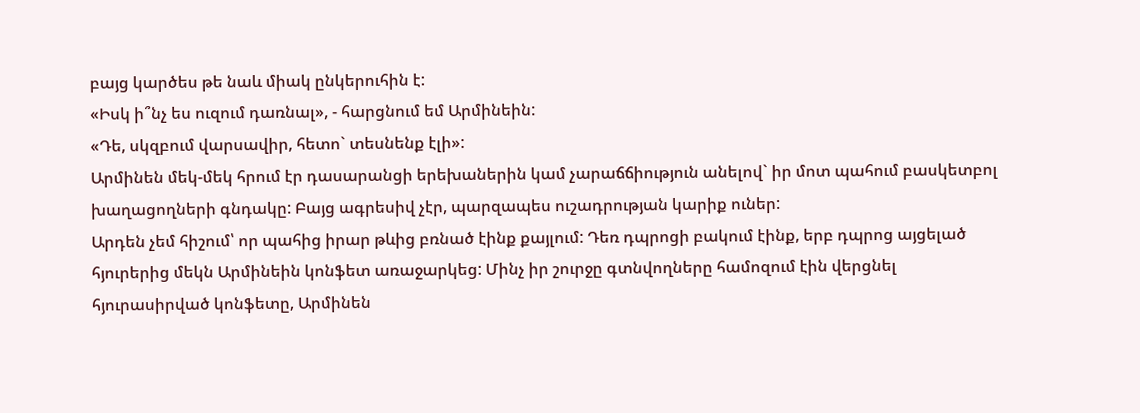բայց կարծես թե նաև միակ ընկերուհին է:
«Իսկ ի՞նչ ես ուզում դառնալ», - հարցնում եմ Արմինեին:
«Դե, սկզբում վարսավիր, հետո` տեսնենք էլի»:
Արմինեն մեկ-մեկ հրում էր դասարանցի երեխաներին կամ չարաճճիություն անելով` իր մոտ պահում բասկետբոլ խաղացողների գնդակը: Բայց ագրեսիվ չէր, պարզապես ուշադրության կարիք ուներ:
Արդեն չեմ հիշում՝ որ պահից իրար թևից բռնած էինք քայլում: Դեռ դպրոցի բակում էինք, երբ դպրոց այցելած հյուրերից մեկն Արմինեին կոնֆետ առաջարկեց: Մինչ իր շուրջը գտնվողները համոզում էին վերցնել հյուրասիրված կոնֆետը, Արմինեն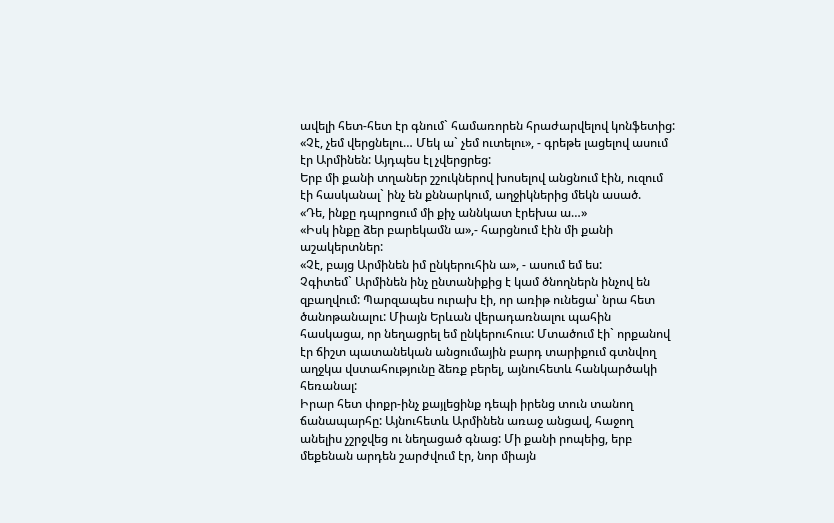ավելի հետ-հետ էր գնում` համառորեն հրաժարվելով կոնֆետից:
«Չէ, չեմ վերցնելու… Մեկ ա` չեմ ուտելու», - գրեթե լացելով ասում էր Արմինեն: Այդպես էլ չվերցրեց:
Երբ մի քանի տղաներ շշուկներով խոսելով անցնում էին, ուզում էի հասկանալ` ինչ են քննարկում, աղջիկներից մեկն ասած.
«Դե, ինքը դպրոցում մի քիչ աննկատ էրեխա ա…»
«Իսկ ինքը ձեր բարեկամն ա»,- հարցնում էին մի քանի աշակերտներ:
«Չէ, բայց Արմինեն իմ ընկերուհին ա», - ասում եմ ես:
Չգիտեմ` Արմինեն ինչ ընտանիքից է կամ ծնողներն ինչով են զբաղվում: Պարզապես ուրախ էի, որ առիթ ունեցա՝ նրա հետ ծանոթանալու: Միայն Երևան վերադառնալու պահին հասկացա, որ նեղացրել եմ ընկերուհուս: Մտածում էի` որքանով էր ճիշտ պատանեկան անցումային բարդ տարիքում գտնվող աղջկա վստահությունը ձեռք բերել, այնուհետև հանկարծակի հեռանալ:
Իրար հետ փոքր-ինչ քայլեցինք դեպի իրենց տուն տանող ճանապարհը: Այնուհետև Արմինեն առաջ անցավ, հաջող անելիս չշրջվեց ու նեղացած գնաց: Մի քանի րոպեից, երբ մեքենան արդեն շարժվում էր, նոր միայն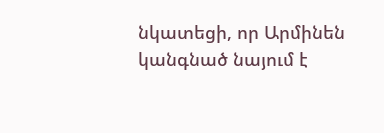նկատեցի, որ Արմինեն կանգնած նայում է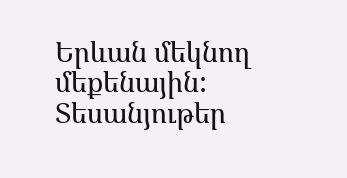Երևան մեկնող մեքենային:
Տեսանյութեր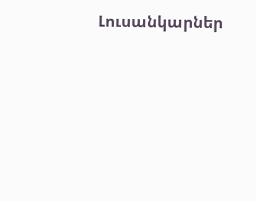Լուսանկարներ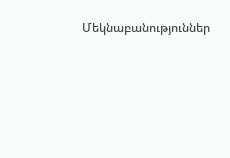Մեկնաբանություններ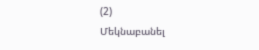(2)
Մեկնաբանել